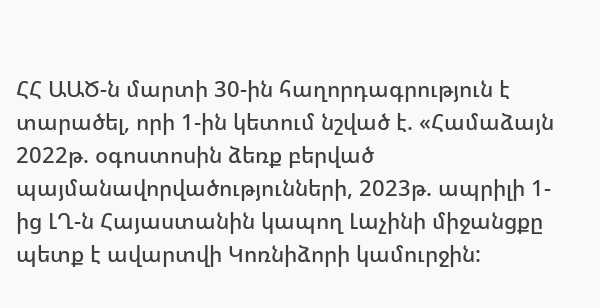ՀՀ ԱԱԾ-ն մարտի 30-ին հաղորդագրություն է տարածել, որի 1-ին կետում նշված է. «Համաձայն 2022թ. օգոստոսին ձեռք բերված պայմանավորվածությունների, 2023թ. ապրիլի 1-ից ԼՂ-ն Հայաստանին կապող Լաչինի միջանցքը պետք է ավարտվի Կոռնիձորի կամուրջին: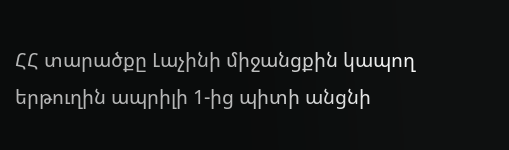ՀՀ տարածքը Լաչինի միջանցքին կապող երթուղին ապրիլի 1-ից պիտի անցնի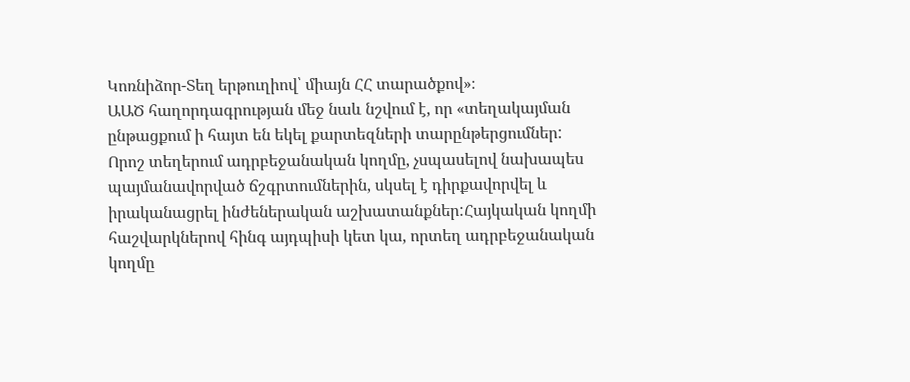Կոռնիձոր-Տեղ երթուղիով՝ միայն ՀՀ տարածքով»։
ԱԱԾ հաղորդագրության մեջ նաև նշվում է, որ «տեղակայման ընթացքում ի հայտ են եկել քարտեզների տարընթերցումներ: Որոշ տեղերում ադրբեջանական կողմը, չսպասելով նախապես պայմանավորված ճշգրտումներին, սկսել է դիրքավորվել և իրականացրել ինժեներական աշխատանքներ:Հայկական կողմի հաշվարկներով հինգ այդպիսի կետ կա, որտեղ ադրբեջանական կողմը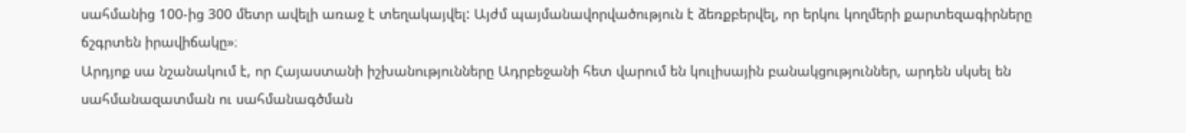սահմանից 100-ից 300 մետր ավելի առաջ է տեղակայվել: Այժմ պայմանավորվածություն է ձեռքբերվել, որ երկու կողմերի քարտեզագիրները ճշգրտեն իրավիճակը»։
Արդյոք սա նշանակում է, որ Հայաստանի իշխանությունները Ադրբեջանի հետ վարում են կուլիսային բանակցություններ, արդեն սկսել են սահմանազատման ու սահմանագծման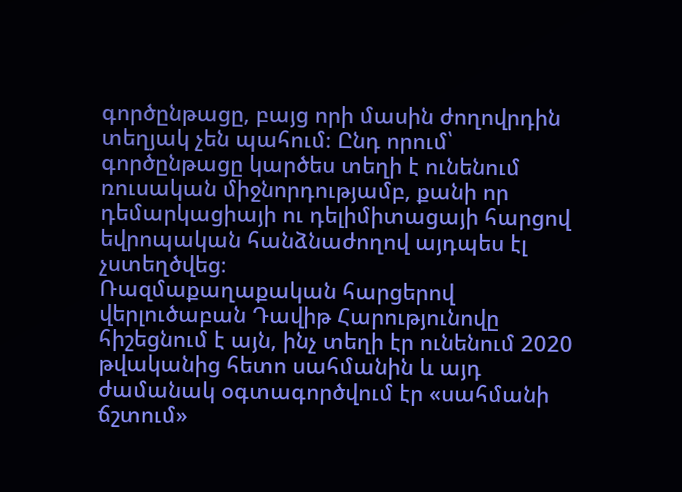գործընթացը, բայց որի մասին ժողովրդին տեղյակ չեն պահում։ Ընդ որում՝ գործընթացը կարծես տեղի է ունենում ռուսական միջնորդությամբ, քանի որ դեմարկացիայի ու դելիմիտացայի հարցով եվրոպական հանձնաժողով այդպես էլ չստեղծվեց։
Ռազմաքաղաքական հարցերով վերլուծաբան Դավիթ Հարությունովը հիշեցնում է այն, ինչ տեղի էր ունենում 2020 թվականից հետո սահմանին և այդ ժամանակ օգտագործվում էր «սահմանի ճշտում»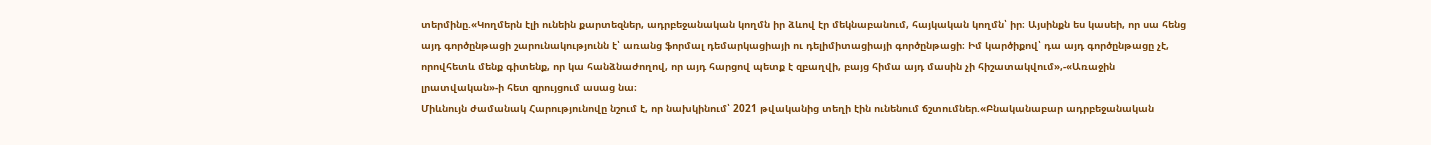տերմինը.«Կողմերն էլի ունեին քարտեզներ, ադրբեջանական կողմն իր ձևով էր մեկնաբանում, հայկական կողմն՝ իր։ Այսինքն ես կասեի, որ սա հենց այդ գործընթացի շարունակությունն է՝ առանց ֆորմալ դեմարկացիայի ու դելիմիտացիայի գործընթացի։ Իմ կարծիքով՝ դա այդ գործընթացը չէ, որովհետև մենք գիտենք, որ կա հանձնաժողով, որ այդ հարցով պետք է զբաղվի, բայց հիմա այդ մասին չի հիշատակվում»,-«Առաջին լրատվական»-ի հետ զրույցում ասաց նա։
Միևնույն ժամանակ Հարությունովը նշում է, որ նախկինում՝ 2021 թվականից տեղի էին ունենում ճշտումներ.«Բնականաբար ադրբեջանական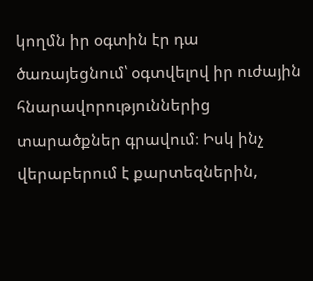կողմն իր օգտին էր դա ծառայեցնում՝ օգտվելով իր ուժային հնարավորություններից տարածքներ գրավում։ Իսկ ինչ վերաբերում է քարտեզներին,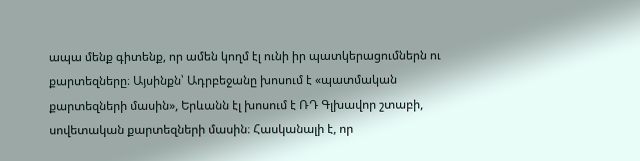ապա մենք գիտենք, որ ամեն կողմ էլ ունի իր պատկերացումներն ու քարտեզները։ Այսինքն՝ Ադրբեջանը խոսում է «պատմական քարտեզների մասին», Երևանն էլ խոսում է ՌԴ Գլխավոր շտաբի, սովետական քարտեզների մասին։ Հասկանալի է, որ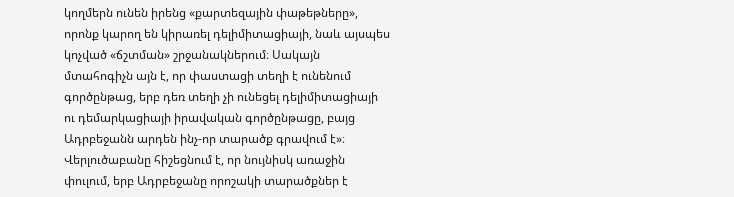կողմերն ունեն իրենց «քարտեզային փաթեթները», որոնք կարող են կիրառել դելիմիտացիայի, նաև այսպես կոչված «ճշտման» շրջանակներում։ Սակայն մտահոգիչն այն է, որ փաստացի տեղի է ունենում գործընթաց, երբ դեռ տեղի չի ունեցել դելիմիտացիայի ու դեմարկացիայի իրավական գործընթացը, բայց Ադրբեջանն արդեն ինչ-որ տարածք գրավում է»։
Վերլուծաբանը հիշեցնում է, որ նույնիսկ առաջին փուլում, երբ Ադրբեջանը որոշակի տարածքներ է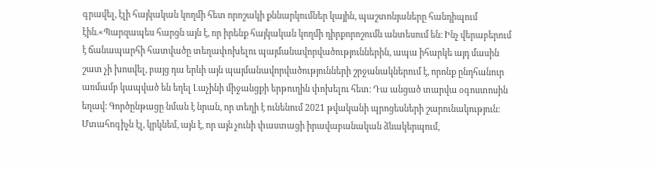գրավել, էլի հայկական կողմի հետ որոշակի քննարկումներ կային, պաշտոնյաները հանդիպում էին.«Պարզապես հարցն այն է, որ իրենք հայկական կողմի դիրքորոշումն անտեսում են։ Ինչ վերաբերում է ճանապարհի հատվածը տեղափոխելու պայմանավորվածություններին, ապա իհարկե այդ մասին շատ չի խոսվել, բայց դա երևի այն պայմանավորվածությունների շրջանակներում է, որոնք ընդհանուր առմամբ կապված են եղել Լաչինի միջանցքի երթուղին փոխելու հետ։ Դա անցած տարվա օգոստոսին եղավ։ Գործընթացը նման է նրան, որ տեղի է ունենում 2021 թվականի պրոցեսների շարունակություն։ Մտահոգիչն էլ, կրկնեմ, այն է, որ այն չունի փաստացի իրավաբանական ձևակերպում,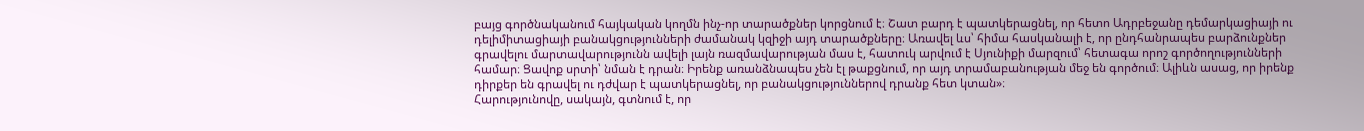բայց գործնականում հայկական կողմն ինչ-որ տարածքներ կորցնում է։ Շատ բարդ է պատկերացնել, որ հետո Ադրբեջանը դեմարկացիայի ու դելիմիտացիայի բանակցությունների ժամանակ կզիջի այդ տարածքները։ Առավել ևս՝ հիմա հասկանալի է, որ ընդհանրապես բարձունքներ գրավելու մարտավարությունն ավելի լայն ռազմավարության մաս է, հատուկ արվում է Սյունիքի մարզում՝ հետագա որոշ գործողությունների համար։ Ցավոք սրտի՝ նման է դրան։ Իրենք առանձնապես չեն էլ թաքցնում, որ այդ տրամաբանության մեջ են գործում։ Ալիևն ասաց, որ իրենք դիրքեր են գրավել ու դժվար է պատկերացնել, որ բանակցություններով դրանք հետ կտան»։
Հարությունովը, սակայն, գտնում է, որ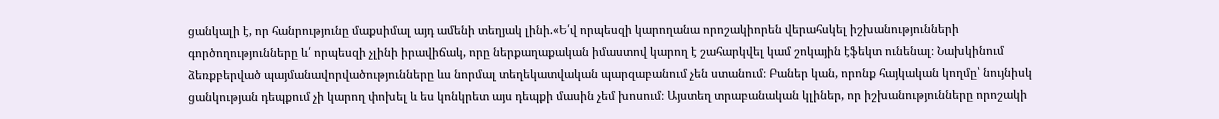ցանկալի է, որ հանրությունը մաքսիմալ այդ ամենի տեղյակ լինի.«Ե՛վ որպեսզի կարողանա որոշակիորեն վերահսկել իշխանությունների գործողությունները և՛ որպեսզի չլինի իրավիճակ, որը ներքաղաքական իմաստով կարող է շահարկվել կամ շոկային էֆեկտ ունենալ։ Նախկինում ձեռքբերված պայմանավորվածությունները ևս նորմալ տեղեկատվական պարզաբանում չեն ստանում։ Բաներ կան, որոնք հայկական կողմը՝ նույնիսկ ցանկության դեպքում չի կարող փոխել և ես կոնկրետ այս դեպքի մասին չեմ խոսում։ Այստեղ տրաբանական կլիներ, որ իշխանությունները որոշակի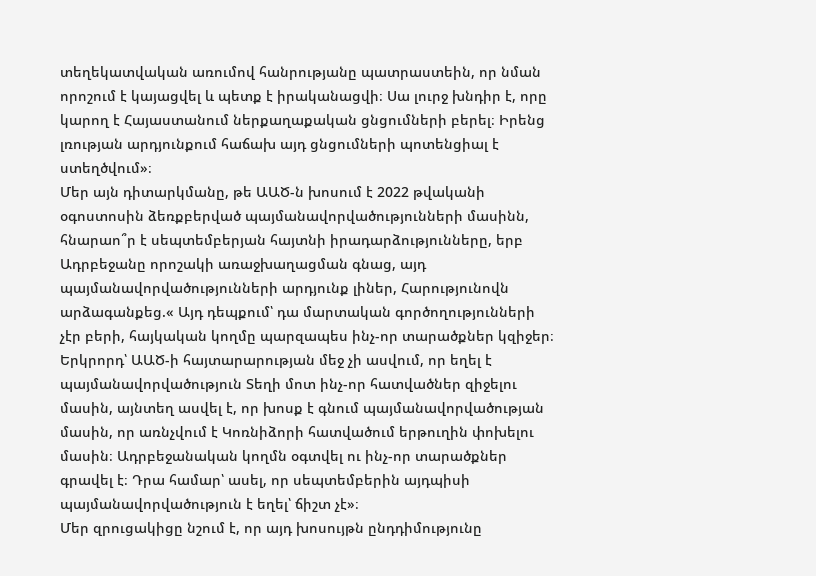տեղեկատվական առումով հանրությանը պատրաստեին, որ նման որոշում է կայացվել և պետք է իրականացվի։ Սա լուրջ խնդիր է, որը կարող է Հայաստանում ներքաղաքական ցնցումների բերել։ Իրենց լռության արդյունքում հաճախ այդ ցնցումների պոտենցիալ է ստեղծվում»։
Մեր այն դիտարկմանը, թե ԱԱԾ-ն խոսում է 2022 թվականի օգոստոսին ձեռքբերված պայմանավորվածությունների մասինն, հնարաո՞ր է սեպտեմբերյան հայտնի իրադարձությունները, երբ Ադրբեջանը որոշակի առաջխաղացման գնաց, այդ պայմանավորվածությունների արդյունք լիներ, Հարությունովն արձագանքեց.« Այդ դեպքում՝ դա մարտական գործողությունների չէր բերի, հայկական կողմը պարզապես ինչ-որ տարածքներ կզիջեր։ Երկրորդ՝ ԱԱԾ-ի հայտարարության մեջ չի ասվում, որ եղել է պայմանավորվածություն Տեղի մոտ ինչ-որ հատվածներ զիջելու մասին, այնտեղ ասվել է, որ խոսք է գնում պայմանավորվածության մասին, որ առնչվում է Կոռնիձորի հատվածում երթուղին փոխելու մասին։ Ադրբեջանական կողմն օգտվել ու ինչ-որ տարածքներ գրավել է։ Դրա համար՝ ասել, որ սեպտեմբերին այդպիսի պայմանավորվածություն է եղել՝ ճիշտ չէ»։
Մեր զրուցակիցը նշում է, որ այդ խոսույթն ընդդիմությունը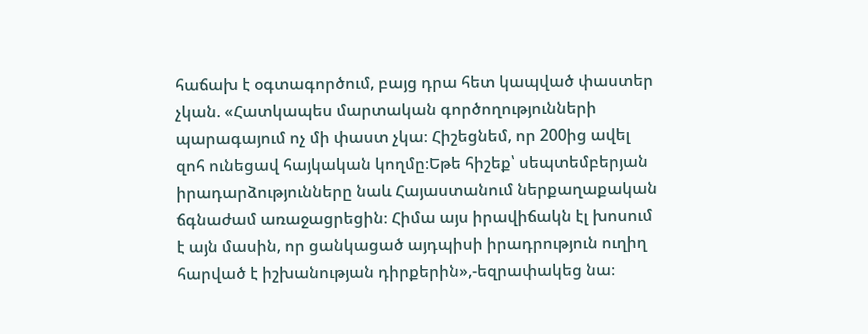հաճախ է օգտագործում, բայց դրա հետ կապված փաստեր չկան. «Հատկապես մարտական գործողությունների պարագայում ոչ մի փաստ չկա։ Հիշեցնեմ, որ 200ից ավել զոհ ունեցավ հայկական կողմը։Եթե հիշեք՝ սեպտեմբերյան իրադարձությունները նաև Հայաստանում ներքաղաքական ճգնաժամ առաջացրեցին։ Հիմա այս իրավիճակն էլ խոսում է այն մասին, որ ցանկացած այդպիսի իրադրություն ուղիղ հարված է իշխանության դիրքերին»,-եզրափակեց նա։